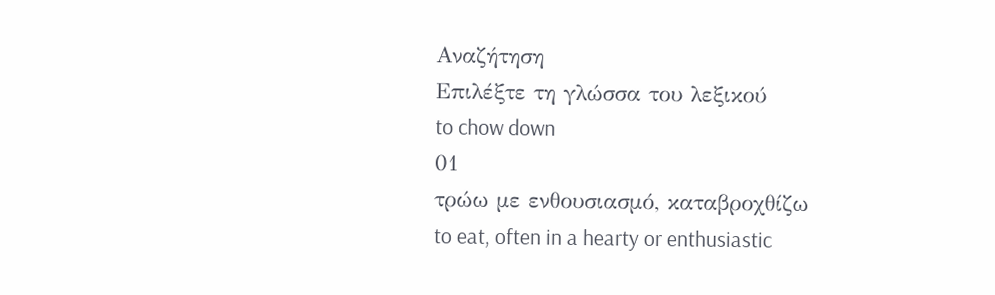Αναζήτηση
Επιλέξτε τη γλώσσα του λεξικού
to chow down
01
τρώω με ενθουσιασμό, καταβροχθίζω
to eat, often in a hearty or enthusiastic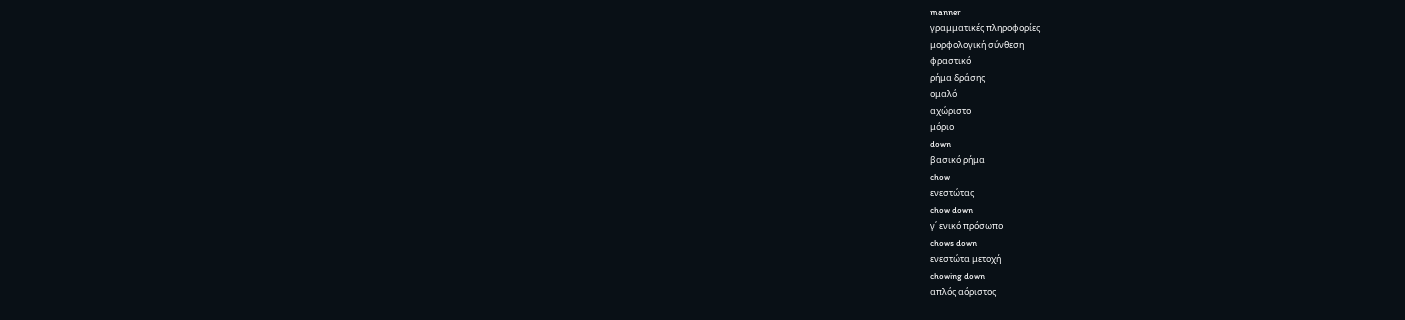manner
γραμματικές πληροφορίες
μορφολογική σύνθεση
φραστικό
ρήμα δράσης
ομαλό
αχώριστο
μόριο
down
βασικό ρήμα
chow
ενεστώτας
chow down
γ΄ ενικό πρόσωπο
chows down
ενεστώτα μετοχή
chowing down
απλός αόριστος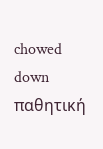chowed down
παθητική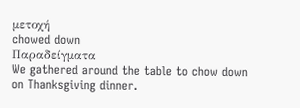μετοχή
chowed down
Παραδείγματα
We gathered around the table to chow down on Thanksgiving dinner.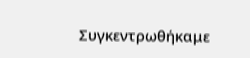Συγκεντρωθήκαμε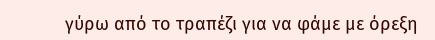γύρω από το τραπέζι για να φάμε με όρεξη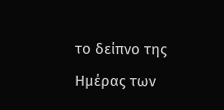το δείπνο της Ημέρας των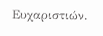Ευχαριστιών.